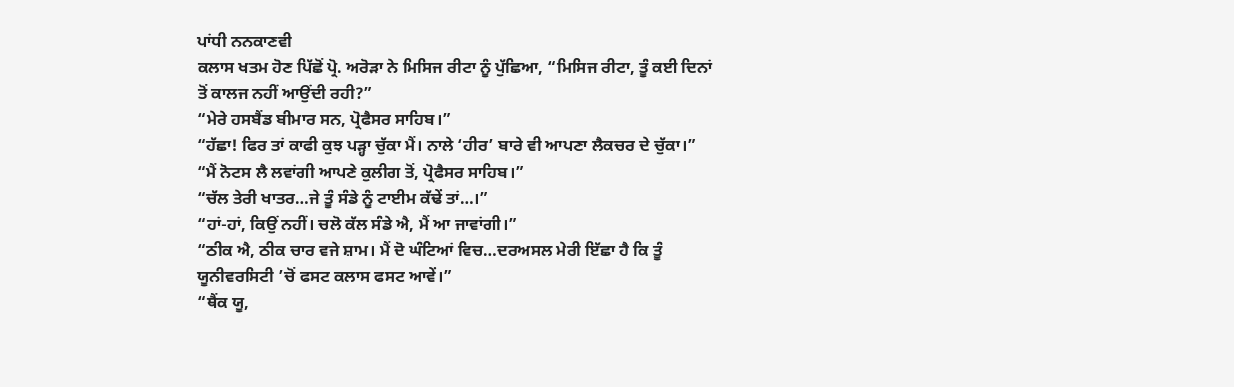ਪਾਂਧੀ ਨਨਕਾਣਵੀ
ਕਲਾਸ ਖਤਮ ਹੋਣ ਪਿੱਛੋਂ ਪ੍ਰੋ. ਅਰੋਡ਼ਾ ਨੇ ਮਿਸਿਜ ਰੀਟਾ ਨੂੰ ਪੁੱਛਿਆ, “ਮਿਸਿਜ ਰੀਟਾ, ਤੂੰ ਕਈ ਦਿਨਾਂ ਤੋਂ ਕਾਲਜ ਨਹੀਂ ਆਉਂਦੀ ਰਹੀ?”
“ਮੇਰੇ ਹਸਬੈਂਡ ਬੀਮਾਰ ਸਨ, ਪ੍ਰੋਫੈਸਰ ਸਾਹਿਬ।”
“ਹੱਛਾ! ਫਿਰ ਤਾਂ ਕਾਫੀ ਕੁਝ ਪਡ਼੍ਹਾ ਚੁੱਕਾ ਮੈਂ। ਨਾਲੇ ‘ਹੀਰ’ ਬਾਰੇ ਵੀ ਆਪਣਾ ਲੈਕਚਰ ਦੇ ਚੁੱਕਾ।”
“ਮੈਂ ਨੋਟਸ ਲੈ ਲਵਾਂਗੀ ਆਪਣੇ ਕੁਲੀਗ ਤੋਂ, ਪ੍ਰੋਫੈਸਰ ਸਾਹਿਬ।”
“ਚੱਲ ਤੇਰੀ ਖਾਤਰ…ਜੇ ਤੂੰ ਸੰਡੇ ਨੂੰ ਟਾਈਮ ਕੱਢੇਂ ਤਾਂ…।”
“ਹਾਂ-ਹਾਂ, ਕਿਉਂ ਨਹੀਂ। ਚਲੋ ਕੱਲ ਸੰਡੇ ਐ, ਮੈਂ ਆ ਜਾਵਾਂਗੀ।”
“ਠੀਕ ਐ, ਠੀਕ ਚਾਰ ਵਜੇ ਸ਼ਾਮ। ਮੈਂ ਦੋ ਘੰਟਿਆਂ ਵਿਚ…ਦਰਅਸਲ ਮੇਰੀ ਇੱਛਾ ਹੈ ਕਿ ਤੂੰ ਯੂਨੀਵਰਸਿਟੀ ’ਚੋਂ ਫਸਟ ਕਲਾਸ ਫਸਟ ਆਵੇਂ।”
“ਥੈਂਕ ਯੂ,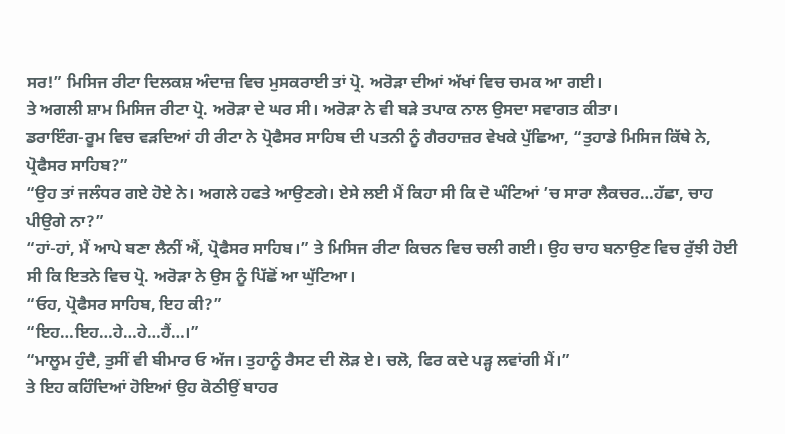ਸਰ!” ਮਿਸਿਜ ਰੀਟਾ ਦਿਲਕਸ਼ ਅੰਦਾਜ਼ ਵਿਚ ਮੁਸਕਰਾਈ ਤਾਂ ਪ੍ਰੋ. ਅਰੋਡ਼ਾ ਦੀਆਂ ਅੱਖਾਂ ਵਿਚ ਚਮਕ ਆ ਗਈ।
ਤੇ ਅਗਲੀ ਸ਼ਾਮ ਮਿਸਿਜ ਰੀਟਾ ਪ੍ਰੋ. ਅਰੋਡ਼ਾ ਦੇ ਘਰ ਸੀ। ਅਰੋਡ਼ਾ ਨੇ ਵੀ ਬਡ਼ੇ ਤਪਾਕ ਨਾਲ ਉਸਦਾ ਸਵਾਗਤ ਕੀਤਾ।
ਡਰਾਇੰਗ-ਰੂਮ ਵਿਚ ਵਡ਼ਦਿਆਂ ਹੀ ਰੀਟਾ ਨੇ ਪ੍ਰੋਫੈਸਰ ਸਾਹਿਬ ਦੀ ਪਤਨੀ ਨੂੰ ਗੈਰਹਾਜ਼ਰ ਵੇਖਕੇ ਪੁੱਛਿਆ, “ਤੁਹਾਡੇ ਮਿਸਿਜ ਕਿੱਥੇ ਨੇ, ਪ੍ਰੋਫੈਸਰ ਸਾਹਿਬ?”
“ਉਹ ਤਾਂ ਜਲੰਧਰ ਗਏ ਹੋਏ ਨੇ। ਅਗਲੇ ਹਫਤੇ ਆਉਣਗੇ। ਏਸੇ ਲਈ ਮੈਂ ਕਿਹਾ ਸੀ ਕਿ ਦੋ ਘੰਟਿਆਂ ’ਚ ਸਾਰਾ ਲੈਕਚਰ…ਹੱਛਾ, ਚਾਹ ਪੀਉਗੇ ਨਾ?”
“ਹਾਂ-ਹਾਂ, ਮੈਂ ਆਪੇ ਬਣਾ ਲੈਨੀਂ ਐਂ, ਪ੍ਰੋਫੈਸਰ ਸਾਹਿਬ।” ਤੇ ਮਿਸਿਜ ਰੀਟਾ ਕਿਚਨ ਵਿਚ ਚਲੀ ਗਈ। ਉਹ ਚਾਹ ਬਨਾਉਣ ਵਿਚ ਰੁੱਝੀ ਹੋਈ ਸੀ ਕਿ ਇਤਨੇ ਵਿਚ ਪ੍ਰੋ. ਅਰੋਡ਼ਾ ਨੇ ਉਸ ਨੂੰ ਪਿੱਛੋਂ ਆ ਘੁੱਟਿਆ।
“ਓਹ, ਪ੍ਰੋਫੈਸਰ ਸਾਹਿਬ, ਇਹ ਕੀ?”
“ਇਹ…ਇਹ…ਹੇ…ਹੇ…ਹੈਂ…।”
“ਮਾਲੂਮ ਹੁੰਦੈ, ਤੁਸੀਂ ਵੀ ਬੀਮਾਰ ਓ ਅੱਜ। ਤੁਹਾਨੂੰ ਰੈਸਟ ਦੀ ਲੋਡ਼ ਏ। ਚਲੋ, ਫਿਰ ਕਦੇ ਪਡ਼੍ਹ ਲਵਾਂਗੀ ਮੈਂ।”
ਤੇ ਇਹ ਕਹਿੰਦਿਆਂ ਹੋਇਆਂ ਉਹ ਕੋਠੀਉਂ ਬਾਹਰ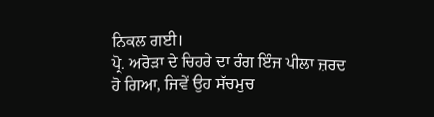ਨਿਕਲ ਗਈ।
ਪ੍ਰੋ. ਅਰੋਡ਼ਾ ਦੇ ਚਿਹਰੇ ਦਾ ਰੰਗ ਇੰਜ ਪੀਲਾ ਜ਼ਰਦ ਹੋ ਗਿਆ, ਜਿਵੇਂ ਉਹ ਸੱਚਮੁਚ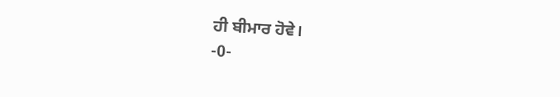ਹੀ ਬੀਮਾਰ ਹੋਵੇ।
-0-